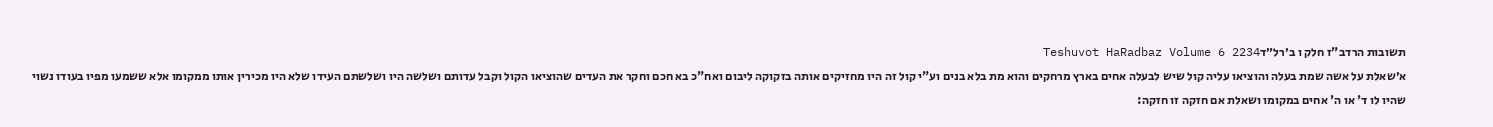תשובות הרדב"ז חלק ו ב׳רל״דTeshuvot HaRadbaz Volume 6 2234
א׳שאלת על אשה שמת בעלה והוציאו עליה קול שיש לבעלה אחים בארץ מרחקים והוא מת בלא בנים וע"י קול זה היו מחזיקים אותה בזקוקה ליבום ואח"כ בא חכם וחקר את העדים שהוציאו הקול וקבל עדותם ושלשה היו ושלשתם העידו שלא היו מכירין אותו ממקומו אלא ששמעו מפיו בעודו נשוי שהיו לו ד' או ה' אחים במקומו ושאלת אם חזקה זו חזקה: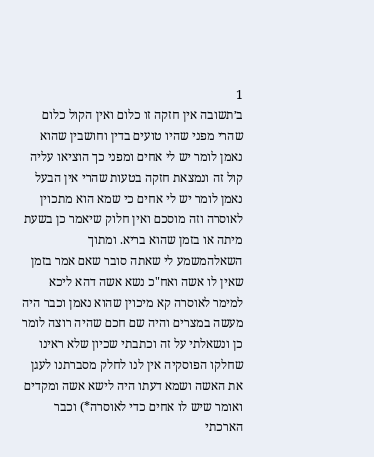1
ב׳תשובה אין חזקה זו כלום ואין הקול כלום שהרי מפני שהיו טועים בדין וחושבין שהוא נאמן לומר יש לי אחים ומפני כך הוציאו עליה קול זה ונמצאת חזקה בטעות שהרי אין הבעל נאמן לומר יש לי אחים כי שמא הוא מתכוין לאוסרה וזה מוסכם ואין חלוק שיאמר כן בשעת מיתה או בזמן שהוא בריא. ומתוך השאלהמשמע לי שאתה סובר שאם אמר בזמן שאין לו אשה ואח"כ נשא אשה דהא ליכא למימר לאוסרה קא מיכוין שהוא נאמן וכבר היה מעשה במצרים והיה שם חכם שהיה רוצה לומר כן ונשאלתי על זה וכתבתי שכיון שלא ראינו שחלקו הפוסקיה אין לנו לחלק מסברתנו לעגן את האשה ושמא דעתו היה לישא אשה ומקדים ואומר שיש לו אחים כדי לאוסרה*) וכבר הארכתי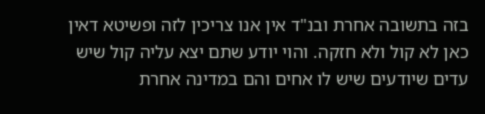בזה בתשובה אחרת ובנ"ד אין אנו צריכין לזה ופשיטא דאין כאן לא קול ולא חזקה. והוי יודע שתם יצא עליה קול שיש עדים שיודעים שיש לו אחים והם במדינה אחרת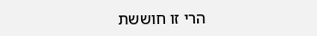הרי זו חוששת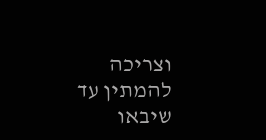וצריכה להמתין עד שיבאו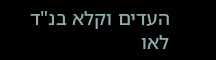העדים וקלא בנ"ד לאו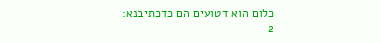כלום הוא דטועים הם כדכתיבנא:
2